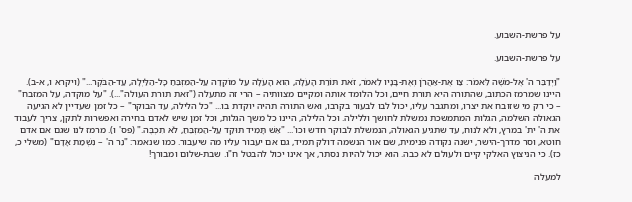על פרשת-השבוע.

על פרשת-השבוע.

"וַיְדַבֵּר ה' אֶל-מֹשֶׁה לֵּאמֹר: צַו אֶת-אַהֲרֹן וְאֶת-בָּנָיו לֵאמֹר, זֹאת תּוֹרַת הָעֹלָה, הִוא הָעֹלָה עַל מוֹקְדָה עַל-הַמִּזְבֵּחַ כָּל-הַלַּיְלָה, עַד-הַבֹּקֶר..." (ויקרא ו, א-ב). היינו שמרמז הכתוב, שהתורה היא תורת חיים, וכל הלומד אותה ומקיים מצוותיה – הרי זה מתעלה ("זאת תורת העולה"...). "על מוקדה, על המזבח" – כי רק מי שזובח את יצרו, ומתגבר עליו, יכול לבו לבעור בקרבו, ואש התורה תהיה יוקדת בו... "כל הלילה, עד הבוקר" – כל זמן שעדיין לא הגיעה הגאולה השלמה, הגלות המתמשכת נמשלת לחושך וללילה. וכל הלילה, היינו כל משך הגלות, וכל זמן שיש לאדם בחירה ואפשרות לתקן, צריך לעבוד את ה' ית' במרץ, ולא לנוח, עד שתגיע הגאולה, הנמשלת לבוקר חדש וכו'... "אֵשׁ תָּמִיד תּוּקַד עַל-הַמִּזְבֵּחַ, לֹא תִכְבֶּה." (פס' ו). מרמז לנו שגם אם אדם חוטא, וסר מדרך-הישר, ישנה נקודה פנימית, שם אור הנשמה דולק תמיד, גם אם יעבור עליו מה שיעבור. כמו שנאמר: "נֵר ה' – נִשְׁמַת אָדָם" (משלי כ, כז). כי הניצוץ האלקי קיים ולעולם לא כבה. הוא יכול להיות נסתר, אך אינו יכול להבטל ח"ו. שבת-שלום ומבורך!

למעלה